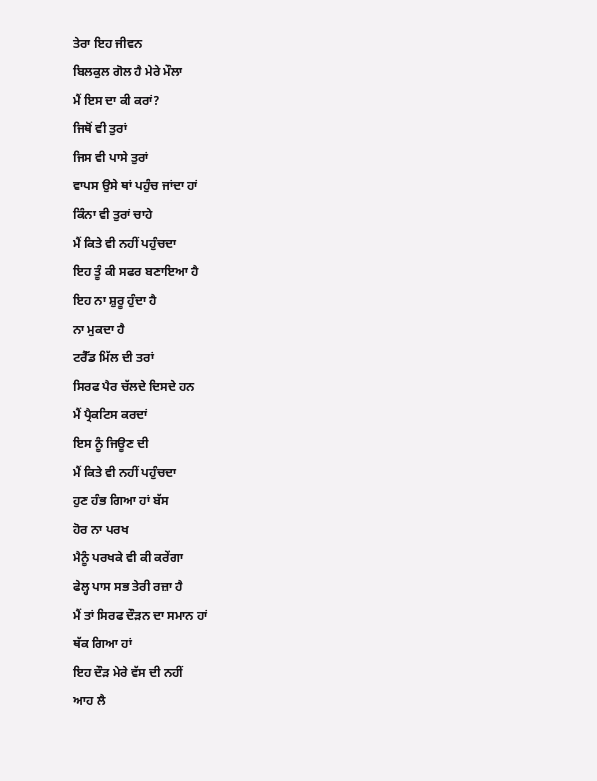ਤੇਰਾ ਇਹ ਜੀਵਨ
ਬਿਲਕੁਲ ਗੋਲ ਹੈ ਮੇਰੇ ਮੌਲਾ
ਮੈਂ ਇਸ ਦਾ ਕੀ ਕਰਾਂ?
ਜਿਥੋਂ ਵੀ ਤੁਰਾਂ
ਜਿਸ ਵੀ ਪਾਸੇ ਤੁਰਾਂ
ਵਾਪਸ ਉਸੇ ਥਾਂ ਪਹੁੰਚ ਜਾਂਦਾ ਹਾਂ
ਕਿੰਨਾ ਵੀ ਤੁਰਾਂ ਚਾਹੇ
ਮੈਂ ਕਿਤੇ ਵੀ ਨਹੀਂ ਪਹੁੰਚਦਾ
ਇਹ ਤੂੰ ਕੀ ਸਫਰ ਬਣਾਇਆ ਹੈ
ਇਹ ਨਾ ਸ਼ੁਰੂ ਹੁੰਦਾ ਹੈ
ਨਾ ਮੁਕਦਾ ਹੈ
ਟਰੈੱਡ ਮਿੱਲ ਦੀ ਤਰਾਂ
ਸਿਰਫ ਪੈਰ ਚੱਲਦੇ ਦਿਸਦੇ ਹਨ
ਮੈਂ ਪ੍ਰੈਕਟਿਸ ਕਰਦਾਂ
ਇਸ ਨੂੰ ਜਿਊਣ ਦੀ
ਮੈਂ ਕਿਤੇ ਵੀ ਨਹੀਂ ਪਹੁੰਚਦਾ
ਹੁਣ ਹੰਭ ਗਿਆ ਹਾਂ ਬੱਸ
ਹੋਰ ਨਾ ਪਰਖ
ਮੈਨੂੰ ਪਰਖਕੇ ਵੀ ਕੀ ਕਰੇਂਗਾ
ਫੇਲ੍ਹ ਪਾਸ ਸਭ ਤੇਰੀ ਰਜ਼ਾ ਹੈ
ਮੈਂ ਤਾਂ ਸਿਰਫ ਦੌੜਨ ਦਾ ਸਮਾਨ ਹਾਂ
ਥੱਕ ਗਿਆ ਹਾਂ
ਇਹ ਦੌੜ ਮੇਰੇ ਵੱਸ ਦੀ ਨਹੀਂ
ਆਹ ਲੈ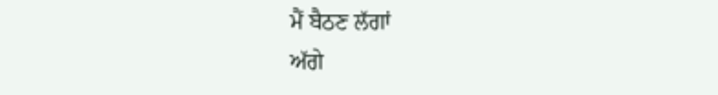ਮੈਂ ਬੈਠਣ ਲੱਗਾਂ
ਅੱਗੇ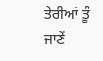ਤੇਰੀਆਂ ਤੂੰ ਜਾਣੇਂ